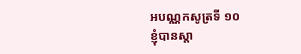អបណ្ណកសូត្រទី ១០
ខ្ញុំបានស្តា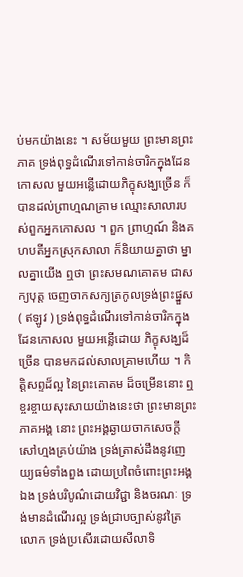ប់មកយ៉ាងនេះ ។ សម័យមួយ ព្រះមានព្រះភាគ ទ្រង់ពុទ្ធដំណើរទៅកាន់ចារិកក្នុងដែនកោសល មួយអន្លើដោយភិក្ខុសង្ឃច្រើន ក៏បានដល់ព្រាហ្មណគ្រាម ឈ្មោះសាលារបស់ពួកអ្នកកោសល ។ ពួក ព្រាហ្មណ៍ និងគហបតីអ្នកស្រុកសាលា ក៏និយាយគ្នាថា ម្នាលគ្នាយើង ឮថា ព្រះសមណគោតម ជាសក្យបុត្ត ចេញចាកសក្យត្រកូលទ្រង់ព្រះផ្នួស ( ឥឡូវ ) ទ្រង់ពុទ្ធដំណើរទៅកាន់ចារិកក្នុងដែនកោសល មួយអន្លើដោយ ភិក្ខុសង្ឃដ៏ច្រើន បានមកដល់សាលគ្រាមហើយ ។ កិត្តិសព្ទដ៏ល្អ នៃព្រះគោតម ដ៏ចម្រើននោះ ឮខ្ចរខ្ចាយសុះសាយយ៉ាងនេះថា ព្រះមានព្រះភាគអង្គ នោះ ព្រះអង្គឆ្ងាយចាកសេចក្តីសៅហ្មងគ្រប់យ៉ាង ទ្រង់ត្រាស់ដឹងនូវញេយ្យធម៌ទាំងពួង ដោយប្រពៃចំពោះព្រះអង្គឯង ទ្រង់បរិបូណ៌ដោយវិជ្ជា និងចរណៈ ទ្រង់មានដំណើរល្អ ទ្រង់ជ្រាបច្បាស់នូវត្រៃលោក ទ្រង់ប្រសើរដោយសីលាទិ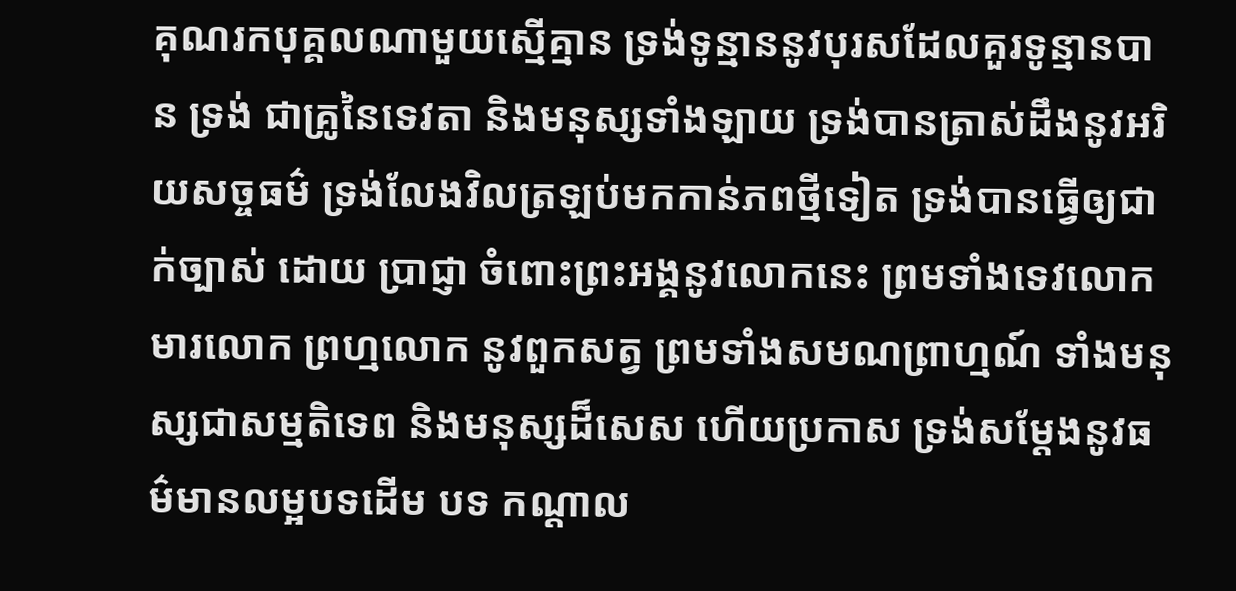គុណរកបុគ្គលណាមួយស្មើគ្មាន ទ្រង់ទូន្មាននូវបុរសដែលគួរទូន្មានបាន ទ្រង់ ជាគ្រូនៃទេវតា និងមនុស្សទាំងឡាយ ទ្រង់បានត្រាស់ដឹងនូវអរិយសច្ចធម៌ ទ្រង់លែងវិលត្រឡប់មកកាន់ភពថ្មីទៀត ទ្រង់បានធ្វើឲ្យជាក់ច្បាស់ ដោយ ប្រាជ្ញា ចំពោះព្រះអង្គនូវលោកនេះ ព្រមទាំងទេវលោក មារលោក ព្រហ្មលោក នូវពួកសត្វ ព្រមទាំងសមណព្រាហ្មណ៍ ទាំងមនុស្សជាសម្មតិទេព និងមនុស្សដ៏សេស ហើយប្រកាស ទ្រង់សម្តែងនូវធម៌មានលម្អបទដើម បទ កណ្តាល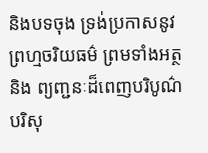និងបទចុង ទ្រង់ប្រកាសនូវព្រហ្មចរិយធម៌ ព្រមទាំងអត្ថ និង ព្យញ្ជនៈដ៏ពេញបរិបូណ៌ បរិសុ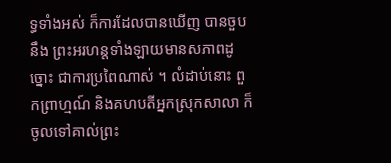ទ្ធទាំងអស់ ក៏ការដែលបានឃើញ បានចួបនឹង ព្រះអរហន្តទាំងឡាយមានសភាពដូច្នោះ ជាការប្រពៃណាស់ ។ លំដាប់នោះ ពួកព្រាហ្មណ៍ និងគហបតីអ្នកស្រុកសាលា ក៏ចូលទៅគាល់ព្រះ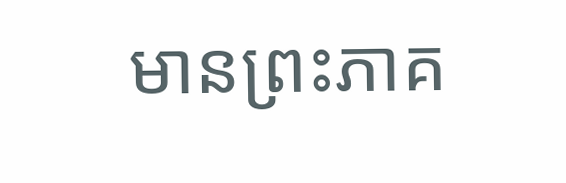មានព្រះភាគ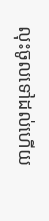លុះចូលទៅដល់ហើយ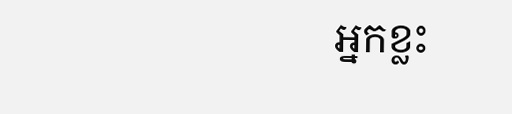អ្នកខ្លះ